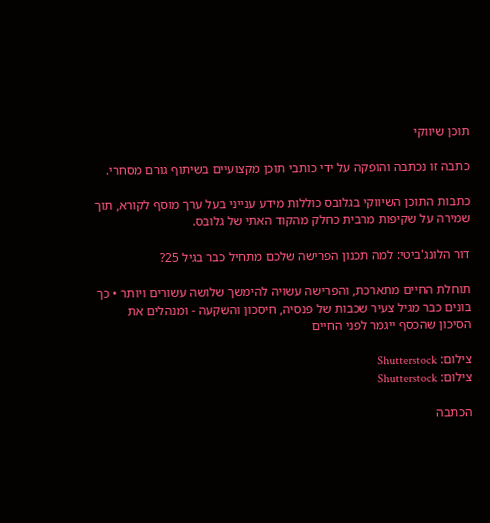תוכן שיווקי

כתבה זו נכתבה והופקה על ידי כותבי תוכן מקצועיים בשיתוף גורם מסחרי.

כתבות התוכן השיווקי בגלובס כוללות מידע ענייני בעל ערך מוסף לקורא, תוך שמירה על שקיפות מרבית כחלק מהקוד האתי של גלובס.

דור הלונג'ביטי: למה תכנון הפרישה שלכם מתחיל כבר בגיל 25?

תוחלת החיים מתארכת, והפרישה עשויה להימשך שלושה עשורים ויותר • כך בונים כבר מגיל צעיר שכבות של פנסיה, חיסכון והשקעה - ומנהלים את הסיכון שהכסף ייגמר לפני החיים

צילום: Shutterstock
צילום: Shutterstock

הכתבה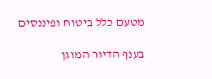מטעם כלל ביטוח ופיננסים

בענף הדיור המוגן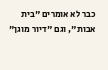כבר לא אומרים "בית אבות", וגם "דיור מוגן"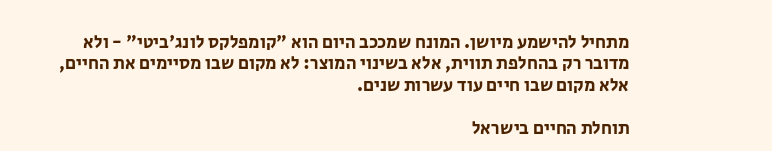מתחיל להישמע מיושן. המונח שמככב היום הוא "קומפלקס לונג'ביטי" - ולא מדובר רק בהחלפת תווית, אלא בשינוי המוצר: לא מקום שבו מסיימים את החיים, אלא מקום שבו חיים עוד עשרות שנים.

תוחלת החיים בישראל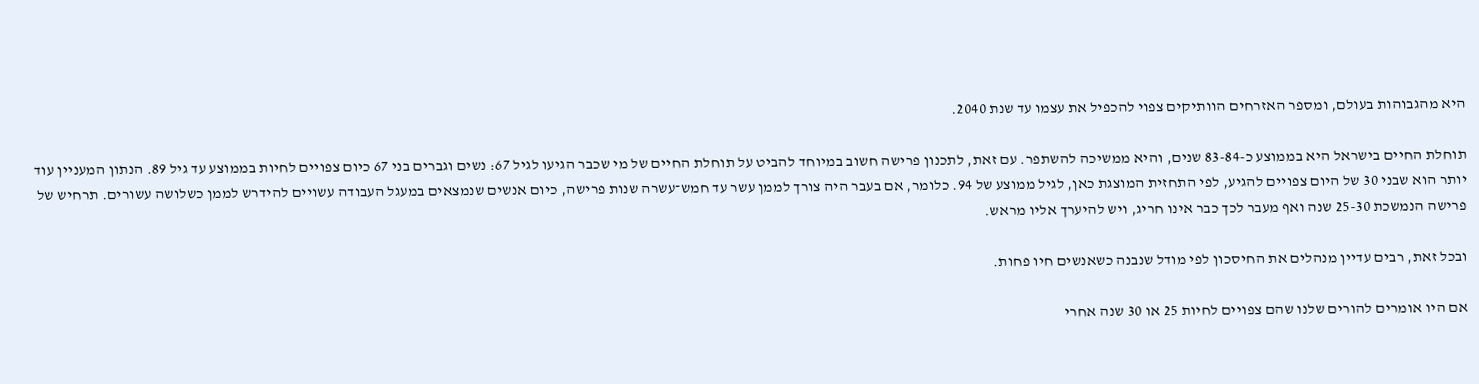היא מהגבוהות בעולם, ומספר האזרחים הוותיקים צפוי להכפיל את עצמו עד שנת 2040.

תוחלת החיים בישראל היא בממוצע כ-83-84 שנים, והיא ממשיכה להשתפר. עם זאת, לתכנון פרישה חשוב במיוחד להביט על תוחלת החיים של מי שכבר הגיעו לגיל 67: נשים וגברים בני 67 כיום צפויים לחיות בממוצע עד גיל 89. הנתון המעניין עוד יותר הוא שבני 30 של היום צפויים להגיע, לפי התחזית המוצגת כאן, לגיל ממוצע של 94. כלומר, אם בעבר היה צורך לממן עשר עד חמש־עשרה שנות פרישה, כיום אנשים שנמצאים במעגל העבודה עשויים להידרש לממן כשלושה עשורים. תרחיש של פרישה הנמשכת 25-30 שנה ואף מעבר לכך כבר אינו חריג, ויש להיערך אליו מראש.

ובכל זאת, רבים עדיין מנהלים את החיסכון לפי מודל שנבנה כשאנשים חיו פחות.

אם היו אומרים להורים שלנו שהם צפויים לחיות 25 או 30 שנה אחרי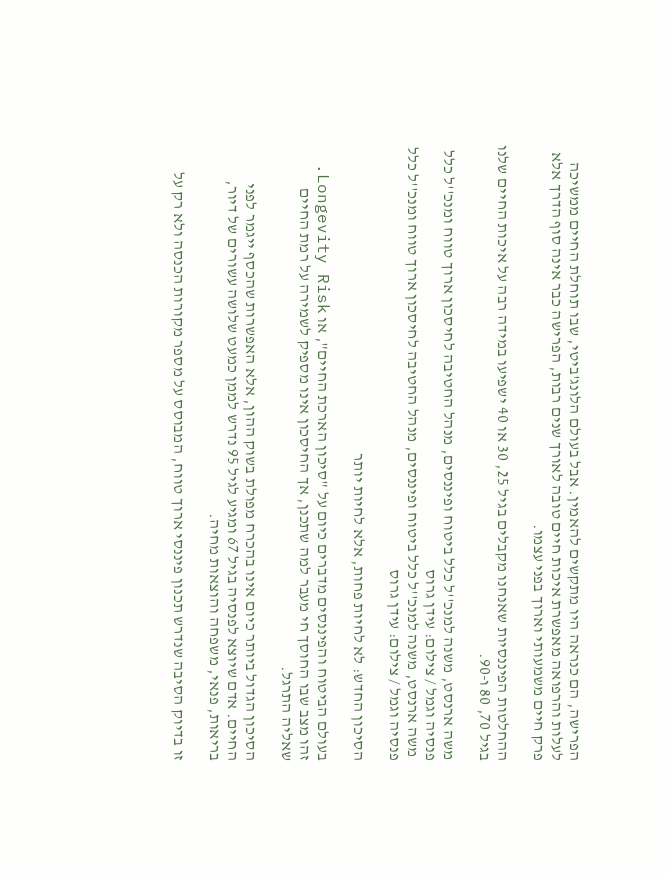הפרישה, הם כנראה היו מתקשים להאמין. אבל בעולם הלונג'ביטי, שבו תוחלת החיים ממשיכה לעלות והרפואה מאפשרת איכות חיים טובה לאורך שנים רבות, הפרישה כבר אינה סוף הדרך אלא פרק חיים משמעותי וארוך בפני עצמו.

ההחלטות הפיננסיות שאנחנו מקבלים בגיל 25, 30 או 40 ישפיעו במידה רבה על איכות החיים שלנו בגיל 70, 80 ו-90.

משה ארנסט, משנה למנכ''ל כלל ביטוח ופיננסים, מנהל החטיבה לחיסכון ארוך טווח ומנכ''ל כלל פנסיה וגמל / צילום: עידן גרוס
 משה ארנסט, משנה למנכ''ל כלל ביטוח ופיננסים, מנהל החטיבה לחיסכון ארוך טווח ומנכ''ל כלל פנסיה וגמל / צילום: עידן גרוס

הסיכון החדש: לא לחיות פחות, אלא לחיות יותר

בעולם הביטוח והפיננסים מדברים כיום על "סיכון הארכת החיים", או Longevity Risk. זהו מצב שבו החוסך חי מעבר למה שתכנן, אך החיסכון אינו מספיק לשמירה על רמת החיים שאליה התרגל.

הסיכון הגדול ביותר כיום אינו בהכרח מפולת בשוק ההון, אלא האפשרות שהכסף ייגמר לפני החיים. אדם שיוצא לפנסיה בגיל 67 ומגיע לגיל 95 נדרש לממן כמעט שלושה עשורים של דיור, בריאות, פנאי, משפחה והוצאות מחיה.

זו בדיוק הסיבה שנדרש תכנון פיננסי ארוך טווח, המבוסס על מספר מקורות הכנסה ולא רק על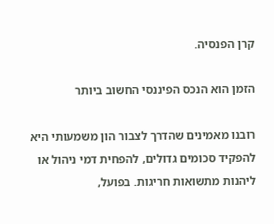קרן הפנסיה.

הזמן הוא הנכס הפיננסי החשוב ביותר

רובנו מאמינים שהדרך לצבור הון משמעותי היא להפקיד סכומים גדולים, להפחית דמי ניהול או ליהנות מתשואות חריגות. בפועל,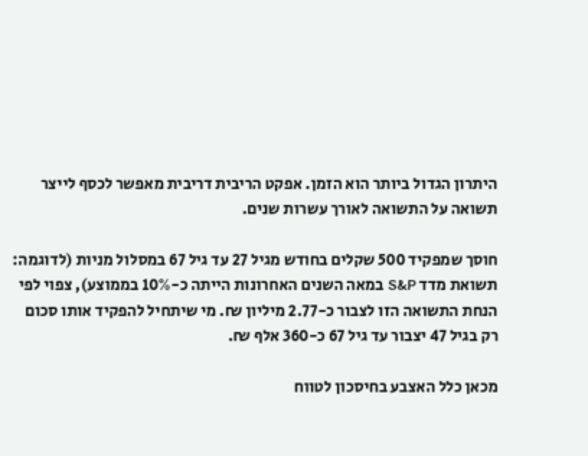היתרון הגדול ביותר הוא הזמן. אפקט הריבית דריבית מאפשר לכסף לייצר תשואה על התשואה לאורך עשרות שנים.

חוסך שמפקיד 500 שקלים בחודש מגיל 27 עד גיל 67 במסלול מניות (לדוגמה: תשואת מדד S&P במאה השנים האחרונות הייתה כ-10% בממוצע), צפוי לפי הנחת התשואה הזו לצבור כ-2.77 מיליון ₪. מי שיתחיל להפקיד אותו סכום רק בגיל 47 יצבור עד גיל 67 כ-360 אלף ₪.

מכאן כלל האצבע בחיסכון לטווח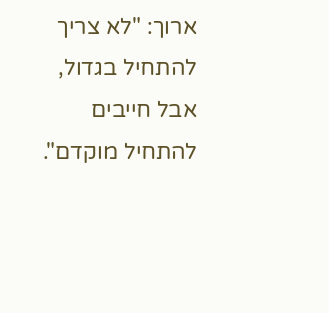ארוך: "לא צריך להתחיל בגדול, אבל חייבים להתחיל מוקדם".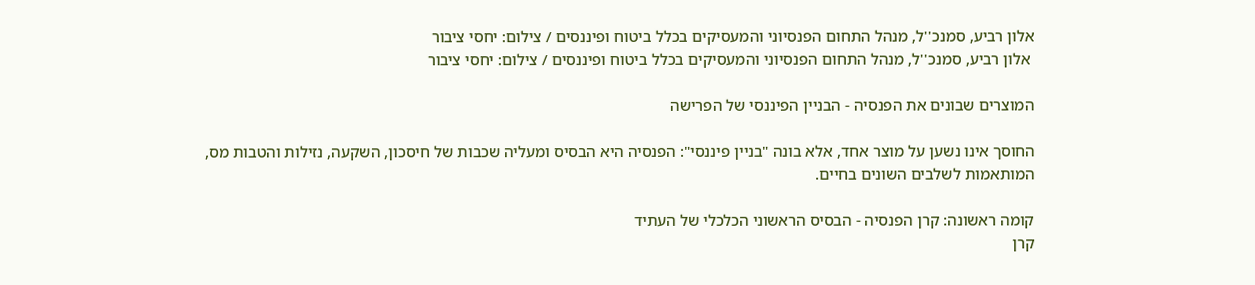אלון רביע, סמנכ''ל, מנהל התחום הפנסיוני והמעסיקים בכלל ביטוח ופיננסים / צילום: יחסי ציבור
 אלון רביע, סמנכ''ל, מנהל התחום הפנסיוני והמעסיקים בכלל ביטוח ופיננסים / צילום: יחסי ציבור

המוצרים שבונים את הפנסיה - הבניין הפיננסי של הפרישה

החוסך אינו נשען על מוצר אחד, אלא בונה "בניין פיננסי": הפנסיה היא הבסיס ומעליה שכבות של חיסכון, השקעה, נזילות והטבות מס, המותאמות לשלבים השונים בחיים.

קומה ראשונה: קרן הפנסיה - הבסיס הראשוני הכלכלי של העתיד
קרן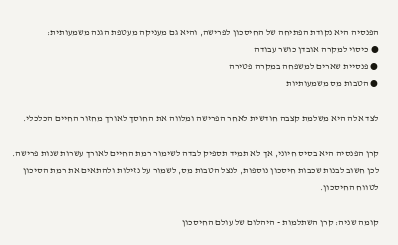הפנסיה היא נקודת הפתיחה של החיסכון לפרישה, והיא גם מעניקה מעטפת הגנה משמעותית:
● כיסוי למקרה אובדן כושר עבודה
● פנסיית שארים למשפחה במקרה פטירה
● הטבות מס משמעותיות

לצד אלה היא משלמת קצבה חודשית לאחר הפרישה ומלווה את החוסך לאורך מחזור החיים הכלכלי.

קרן הפנסיה היא בסיס חיוני, אך לא תמיד תספיק לבדה לשימור רמת החיים לאורך עשרות שנות פרישה. לכן חשוב לבנות שכבות חיסכון נוספות, לנצל הטבות מס, לשמור על נזילות ולהתאים את רמת הסיכון לטווח החיסכון.

קומה שניה: קרן השתלמות - היהלום של עולם החיסכון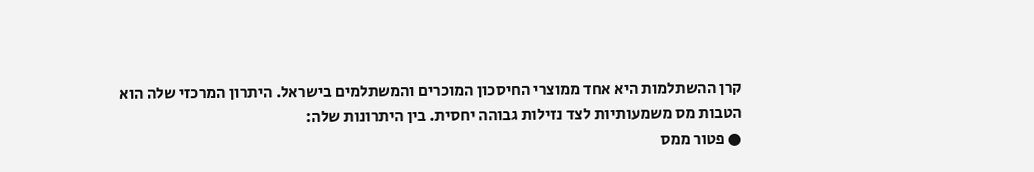קרן ההשתלמות היא אחד ממוצרי החיסכון המוכרים והמשתלמים בישראל. היתרון המרכזי שלה הוא הטבות מס משמעותיות לצד נזילות גבוהה יחסית. בין היתרונות שלה:
● פטור ממס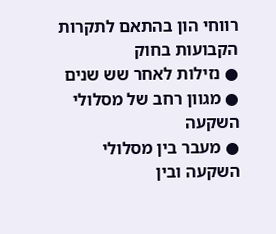רווחי הון בהתאם לתקרות הקבועות בחוק
● נזילות לאחר שש שנים
● מגוון רחב של מסלולי השקעה
● מעבר בין מסלולי השקעה ובין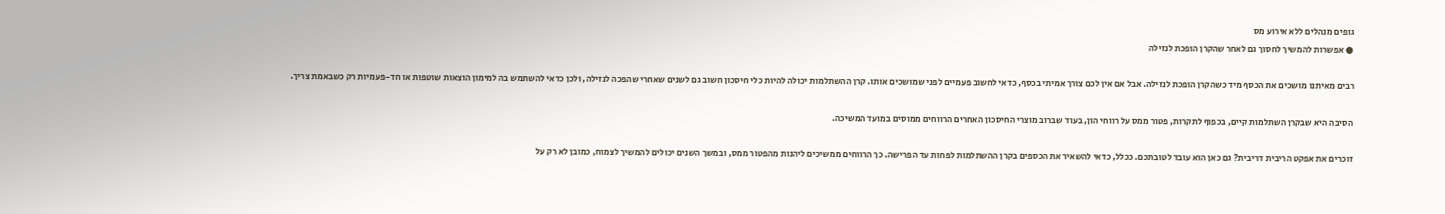גופים מנהלים ללא אירוע מס
● אפשרות להמשיך לחסוך גם לאחר שהקרן הופכת לנזילה

רבים מאיתנו מושכים את הכסף מיד כשהקרן הופכת לנזילה. אבל אם אין לכם צורך אמיתי בכסף, כדאי לחשוב פעמיים לפני שמושכים אותו. קרן ההשתלמות יכולה להיות כלי חיסכון חשוב גם לשנים שאחרי שהפכה לנזילה, ולכן כדאי להשתמש בה למימון הוצאות שוטפות או חד-פעמיות רק כשבאמת צריך.

הסיבה היא שבקרן השתלמות קיים, בכפוף לתקרות, פטור ממס על רווחי הון, בעוד שברוב מוצרי החיסכון האחרים הרווחים ממוסים במועד המשיכה.

זוכרים את אפקט הריבית דריבית? גם כאן הוא עובד לטובתכם. ככלל, כדאי להשאיר את הכספים בקרן ההשתלמות לפחות עד הפרישה. כך הרווחים ממשיכים ליהנות מהפטור ממס, ובמשך השנים יכולים להמשיך לצמוח, כמובן לא רק על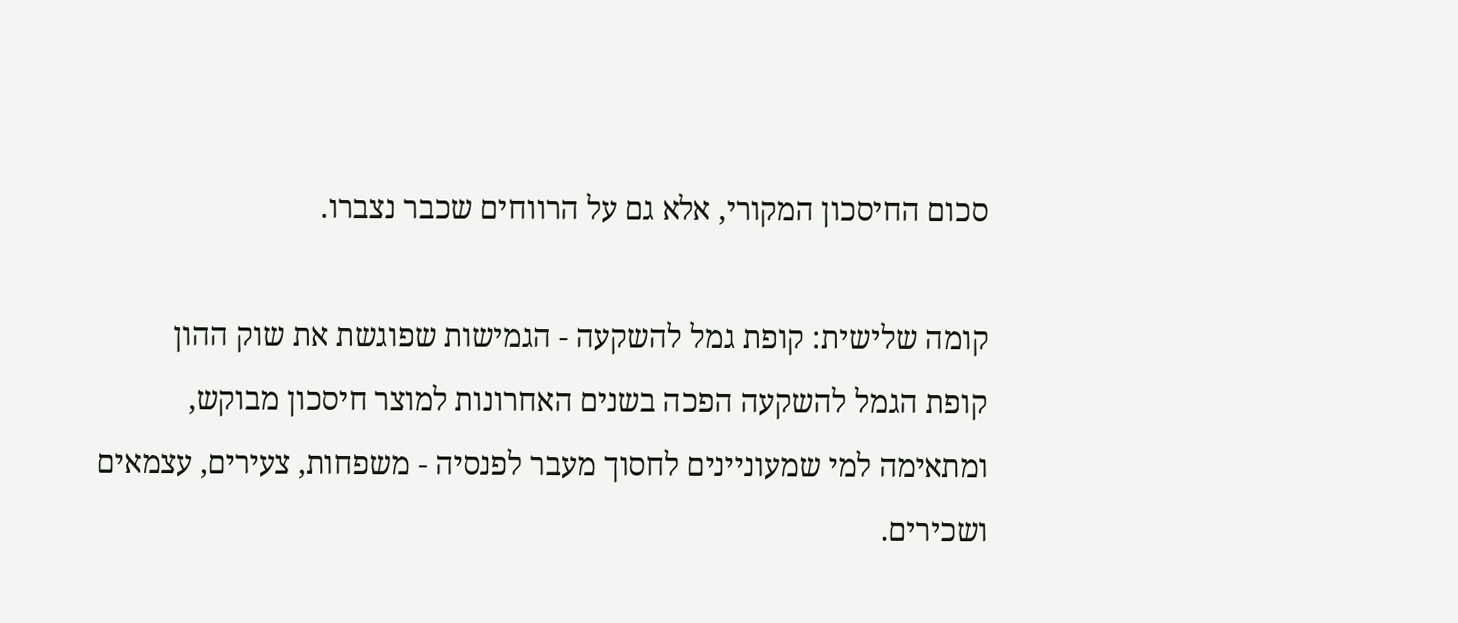סכום החיסכון המקורי, אלא גם על הרווחים שכבר נצברו.

קומה שלישית: קופת גמל להשקעה - הגמישות שפוגשת את שוק ההון
קופת הגמל להשקעה הפכה בשנים האחרונות למוצר חיסכון מבוקש, ומתאימה למי שמעוניינים לחסוך מעבר לפנסיה - משפחות, צעירים, עצמאים ושכירים.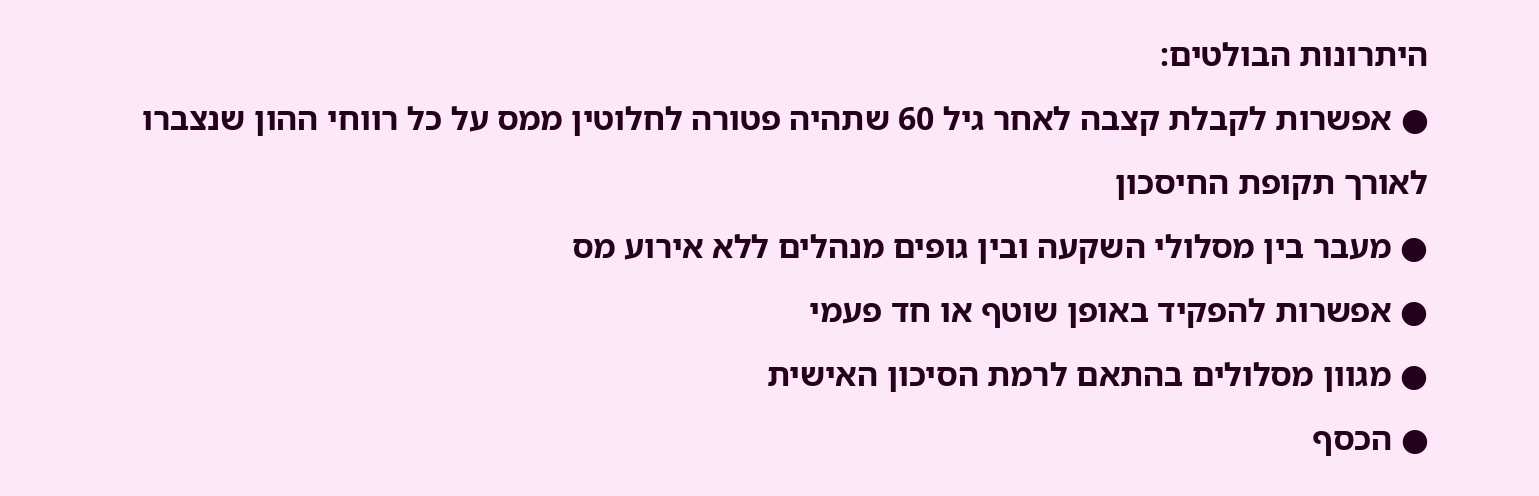היתרונות הבולטים:
● אפשרות לקבלת קצבה לאחר גיל 60 שתהיה פטורה לחלוטין ממס על כל רווחי ההון שנצברו לאורך תקופת החיסכון
● מעבר בין מסלולי השקעה ובין גופים מנהלים ללא אירוע מס
● אפשרות להפקיד באופן שוטף או חד פעמי
● מגוון מסלולים בהתאם לרמת הסיכון האישית
● הכסף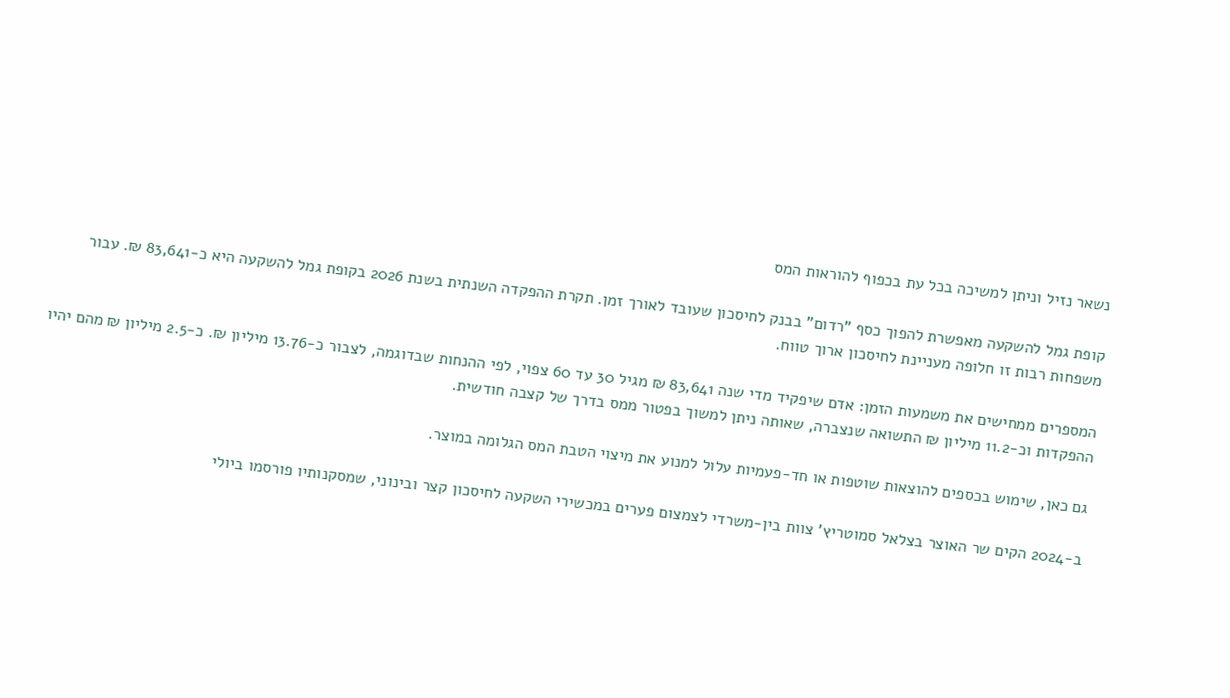נשאר נזיל וניתן למשיכה בכל עת בכפוף להוראות המס

קופת גמל להשקעה מאפשרת להפוך כסף "רדום" בבנק לחיסכון שעובד לאורך זמן. תקרת ההפקדה השנתית בשנת 2026 בקופת גמל להשקעה היא כ-83,641 ₪. עבור משפחות רבות זו חלופה מעניינת לחיסכון ארוך טווח.

המספרים ממחישים את משמעות הזמן: אדם שיפקיד מדי שנה 83,641 ₪ מגיל 30 עד 60 צפוי, לפי ההנחות שבדוגמה, לצבור כ-13.76 מיליון ₪. כ-2.5 מיליון ₪ מהם יהיו ההפקדות וכ-11.2 מיליון ₪ התשואה שנצברה, שאותה ניתן למשוך בפטור ממס בדרך של קצבה חודשית.

גם כאן, שימוש בכספים להוצאות שוטפות או חד-פעמיות עלול למנוע את מיצוי הטבת המס הגלומה במוצר.

ב-2024 הקים שר האוצר בצלאל סמוטריץ' צוות בין-משרדי לצמצום פערים במכשירי השקעה לחיסכון קצר ובינוני, שמסקנותיו פורסמו ביולי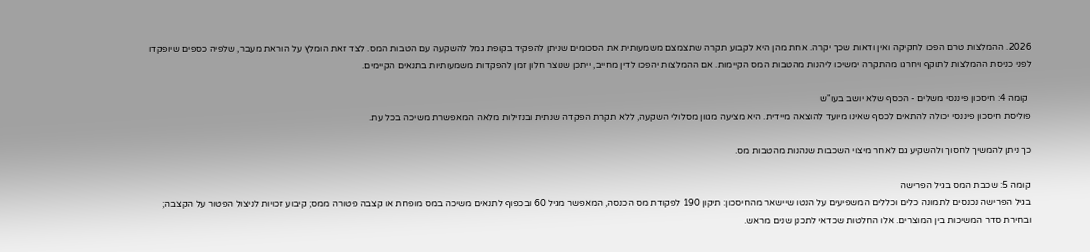2026. ההמלצות טרם הפכו לחקיקה ואין ודאות שכך יקרה. אחת מהן היא לקבוע תקרה שתצמצם משמעותית את הסכומים שניתן להפקיד בקופת גמל להשקעה עם הטבות המס. לצד זאת הומלץ על הוראת מעבר, שלפיה כספים שיופקדו לפני כניסת ההמלצות לתוקף ויחרגו מהתקרה ימשיכו ליהנות מהטבות המס הקיימות. אם ההמלצות יהפכו לדין מחייב, ייתכן שנוצר חלון זמן להפקדות משמעותיות בתנאים הקיימים.

 קומה 4: חיסכון פיננסי משלים - הכסף שלא יושב בעו"ש
פוליסת חיסכון פיננסי יכולה להתאים לכסף שאינו מיועד להוצאה מיידית. היא מציעה מגוון מסלולי השקעה, ללא תקרת הפקדה שנתית ובנזילות מלאה המאפשרת משיכה בכל עת.

כך ניתן להמשיך לחסוך ולהשקיע גם לאחר מיצוי השכבות שנהנות מהטבות מס.

קומה 5: שכבת המס בגיל הפרישה
בגיל הפרישה נכנסים לתמונה כלים וכללים המשפיעים על הנטו שיישאר מהחיסכון: תיקון 190 לפקודת מס הכנסה, המאפשר מגיל 60 ובכפוף לתנאים משיכה במס מופחת או קצבה פטורה ממס; קיבוע זכויות לניצול הפטור על הקצבה; ובחירת סדר המשיכות בין המוצרים. אלו החלטות שכדאי לתכנן שנים מראש.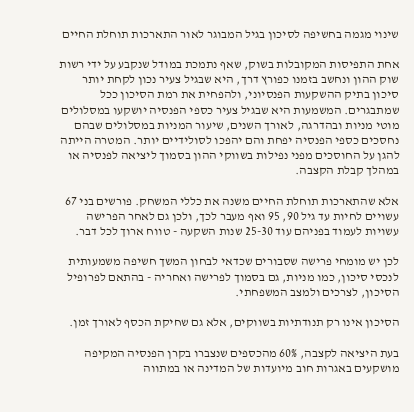שינוי מגמה בחשיפה לסיכון בגיל המבוגר לאור התארכות תוחלת החיים

אחת התפיסות המקובלות בשוק, שאף נתמכת במודל שנקבע על ידי רשות שוק ההון ונחשב בזמנו כפורץ דרך, היא שבגיל צעיר נכון לקחת יותר סיכון בתיק ההשקעות הפנסיוני, ולהפחית את רמת הסיכון ככל שמתבגרים. המשמעות היא שבגיל צעיר כספי הפנסיה יושקעו במסלולים מוטי מניות ובהדרגה, לאורך השנים, שיעור המניות במסלולים שבהם נחסכים כספי הפנסיה יפחת והם יהפכו לסולידיים יותר. המטרה הייתה להגן על החוסכים מפני נפילות בשווקי ההון בסמוך ליציאה לפנסיה או במהלך קבלת הקצבה.

אלא שהתארכות תוחלת החיים משנה את כללי המשחק. פורשים בני 67 עשויים לחיות עד גיל 90, 95 ואף מעבר לכך, ולכן גם לאחר הפרישה עשויות לעמוד בפניהם עוד 25-30 שנות השקעה - טווח ארוך לכל דבר.

לכן יש מומחי פרישה שסבורים שכדאי לבחון המשך חשיפה משמעותית לנכסי סיכון, כמו מניות, גם בסמוך לפרישה ואחריה - בהתאם לפרופיל הסיכון, לצרכים ולמצב המשפחתי.

הסיכון אינו רק תנודתיות בשווקים, אלא גם שחיקת הכסף לאורך זמן.

בעת היציאה לקצבה, 60% מהכספים שנצברו בקרן הפנסיה המקיפה מושקעים באגרות חוב מיועדות של המדינה או במתווה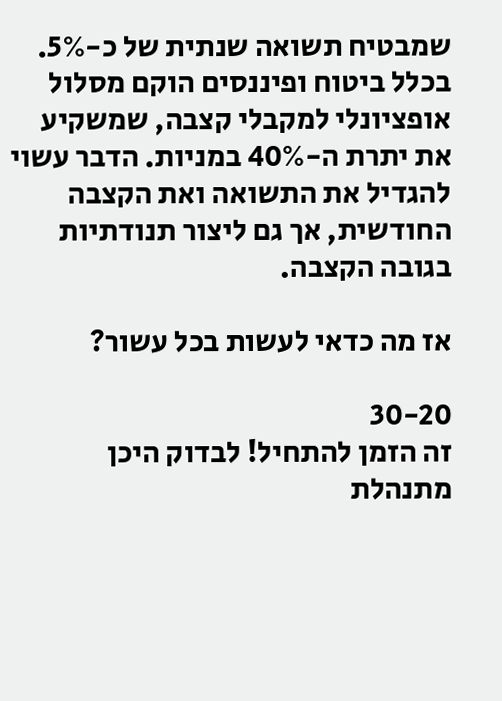שמבטיח תשואה שנתית של כ-5%. בכלל ביטוח ופיננסים הוקם מסלול אופציונלי למקבלי קצבה, שמשקיע את יתרת ה-40% במניות. הדבר עשוי להגדיל את התשואה ואת הקצבה החודשית, אך גם ליצור תנודתיות בגובה הקצבה.

אז מה כדאי לעשות בכל עשור?

30-20
זה הזמן להתחיל! לבדוק היכן מתנהלת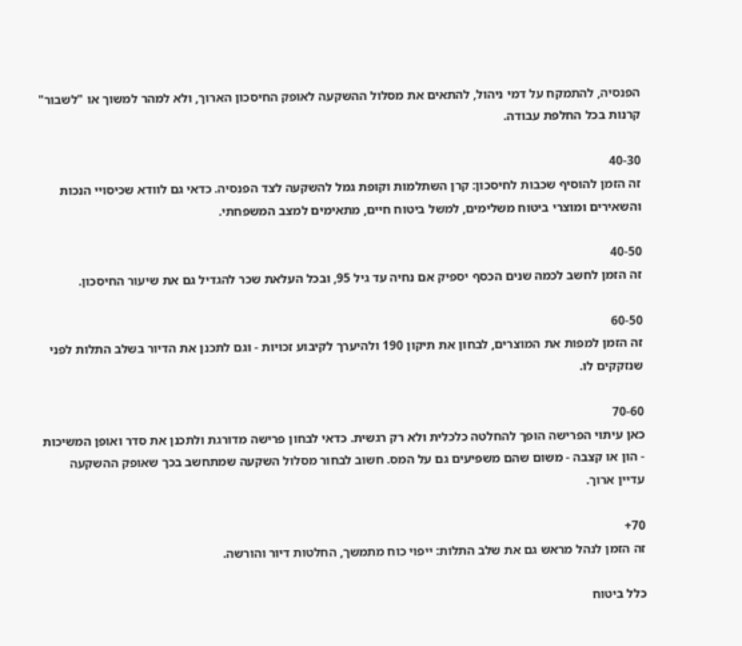הפנסיה, להתמקח על דמי ניהול, להתאים את מסלול ההשקעה לאופק החיסכון הארוך, ולא למהר למשוך או "לשבור" קרנות בכל החלפת עבודה.

40-30
זה הזמן להוסיף שכבות לחיסכון: קרן השתלמות וקופת גמל להשקעה לצד הפנסיה. כדאי גם לוודא שכיסויי הנכות והשאירים ומוצרי ביטוח משלימים, למשל ביטוח חיים, מתאימים למצב המשפחתי.

40-50
זה הזמן לחשב לכמה שנים הכסף יספיק אם נחיה עד גיל 95, ובכל העלאת שכר להגדיל גם את שיעור החיסכון.

60-50
זה הזמן למפות את המוצרים, לבחון את תיקון 190 ולהיערך לקיבוע זכויות - וגם לתכנן את הדיור בשלב התלות לפני שנזקקים לו.

70-60
כאן עיתוי הפרישה הופך להחלטה כלכלית ולא רק רגשית. כדאי לבחון פרישה מדורגת ולתכנן את סדר ואופן המשיכות - הון או קצבה - משום שהם משפיעים גם על המס. חשוב לבחור מסלול השקעה שמתחשב בכך שאופק ההשקעה עדיין ארוך.

70+
זה הזמן לנהל מראש גם את שלב התלות: ייפוי כוח מתמשך, החלטות דיור והורשה.

כלל ביטוח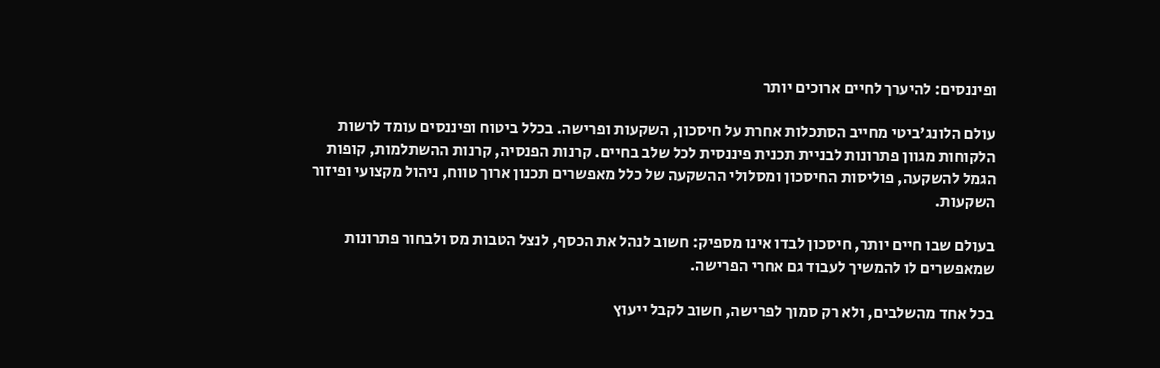ופיננסים: להיערך לחיים ארוכים יותר

עולם הלונג'ביטי מחייב הסתכלות אחרת על חיסכון, השקעות ופרישה. בכלל ביטוח ופיננסים עומד לרשות הלקוחות מגוון פתרונות לבניית תכנית פיננסית לכל שלב בחיים. קרנות הפנסיה, קרנות ההשתלמות, קופות הגמל להשקעה, פוליסות החיסכון ומסלולי ההשקעה של כלל מאפשרים תכנון ארוך טווח, ניהול מקצועי ופיזור השקעות.

בעולם שבו חיים יותר, חיסכון לבדו אינו מספיק: חשוב לנהל את הכסף, לנצל הטבות מס ולבחור פתרונות שמאפשרים לו להמשיך לעבוד גם אחרי הפרישה.

בכל אחד מהשלבים, ולא רק סמוך לפרישה, חשוב לקבל ייעוץ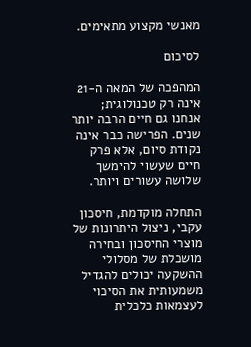מאנשי מקצוע מתאימים.

לסיכום

המהפכה של המאה ה-21 אינה רק טכנולוגית; אנחנו גם חיים הרבה יותר שנים. הפרישה כבר אינה נקודת סיום, אלא פרק חיים שעשוי להימשך שלושה עשורים ויותר.

התחלה מוקדמת, חיסכון עקבי, ניצול היתרונות של מוצרי החיסכון ובחירה מושכלת של מסלולי ההשקעה יכולים להגדיל משמעותית את הסיכוי לעצמאות כלכלית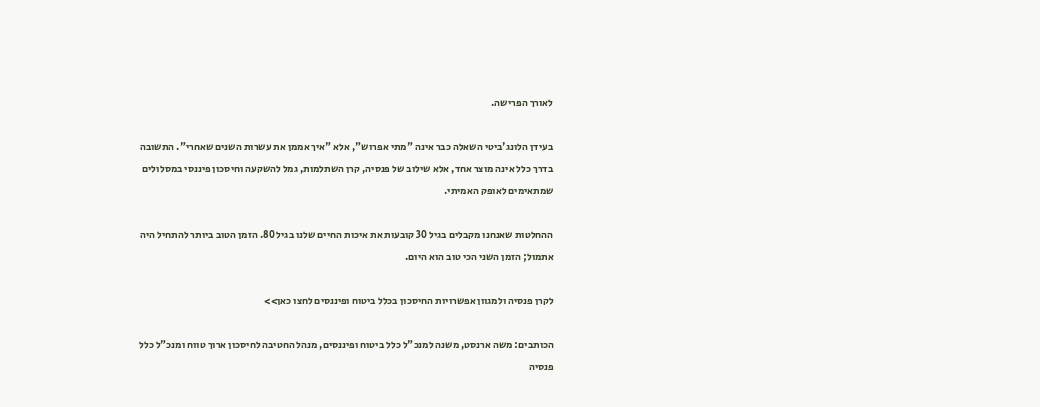לאורך הפרישה.

בעידן הלונג'ביטי השאלה כבר אינה "מתי אפרוש", אלא "איך אממן את עשרות השנים שאחרי". התשובה בדרך כלל אינה מוצר אחד, אלא שילוב של פנסיה, קרן השתלמות, גמל להשקעה וחיסכון פיננסי במסלולים שמתאימים לאופק האמיתי.

ההחלטות שאנחנו מקבלים בגיל 30 קובעות את איכות החיים שלנו בגיל 80. הזמן הטוב ביותר להתחיל היה אתמול; הזמן השני הכי טוב הוא היום.

לקרן פנסיה ולמגוון אפשרויות החיסכון בכלל ביטוח ופיננסים לחצו כאן>>

הכותבים: משה ארנסט, משנה למנכ"ל כלל ביטוח ופיננסים, מנהל החטיבה לחיסכון ארוך טווח ומנכ"ל כלל פנסיה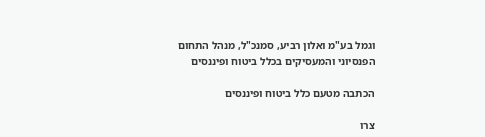וגמל בע"מ ואלון רביע, סמנכ"ל, מנהל התחום הפנסיוני והמעסיקים בכלל ביטוח ופיננסים

הכתבה מטעם כלל ביטוח ופיננסים

צרו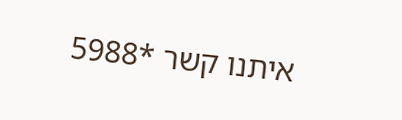איתנו קשר *5988